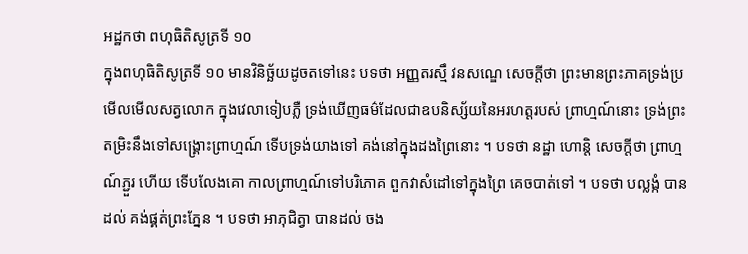អដ្ឋកថា ពហុធិតិសូត្រទី ១០
ក្នុងពហុធិតិសូត្រទី ១០ មានវិនិច្ឆ័យដូចតទៅនេះ បទថា អញ្ញតរស្មឹ វនសណ្ឌេ សេចក្តីថា ព្រះមានព្រះភាគទ្រង់ប្រមើលមើលសត្វលោក ក្នុងវេលាទៀបភ្លឺ ទ្រង់ឃើញធម៌ដែលជាឧបនិស្ស័យនៃអរហត្តរបស់ ព្រាហ្មណ៍នោះ ទ្រង់ព្រះតម្រិះនឹងទៅសង្គ្រោះព្រាហ្មណ៍ ទើបទ្រង់យាងទៅ គង់នៅក្នុងដងព្រៃនោះ ។ បទថា នដ្ឋា ហោន្តិ សេចក្តីថា ព្រាហ្មណ៍ភ្ជួរ ហើយ ទើបលែងគោ កាលព្រាហ្មណ៍ទៅបរិភោគ ពួកវាសំដៅទៅក្នុងព្រៃ គេចបាត់ទៅ ។ បទថា បល្លង្កំ បានដល់ គង់ផ្គត់ព្រះភ្នែន ។ បទថា អាភុជិត្វា បានដល់ ចង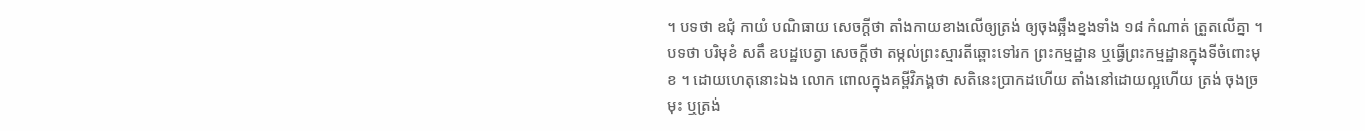។ បទថា ឧជុំ កាយំ បណិធាយ សេចក្តីថា តាំងកាយខាងលើឲ្យត្រង់ ឲ្យចុងឆ្អឹងខ្នងទាំង ១៨ កំណាត់ ត្រួតលើគ្នា ។ បទថា បរិមុខំ សតឹ ឧបដ្ឋបេត្វា សេចក្តីថា តម្កល់ព្រះស្មារតីឆ្ពោះទៅរក ព្រះកម្មដ្ឋាន ឬធ្វើព្រះកម្មដ្ឋានក្នុងទីចំពោះមុខ ។ ដោយហេតុនោះឯង លោក ពោលក្នុងគម្ពីវិភង្គថា សតិនេះប្រាកដហើយ តាំងនៅដោយល្អហើយ ត្រង់ ចុងច្រមុះ ឬត្រង់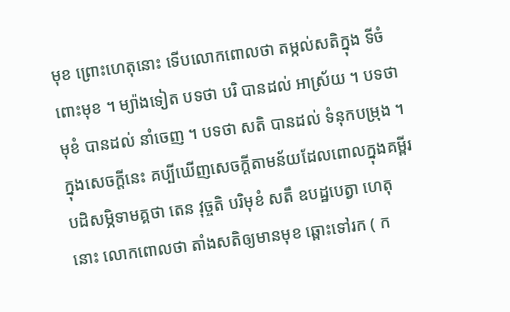មុខ ព្រោះហេតុនោះ ទើបលោកពោលថា តម្កល់សតិក្នុង ទីចំពោះមុខ ។ ម្យ៉ាងទៀត បទថា បរិ បានដល់ អាស្រ័យ ។ បទថា មុខំ បានដល់ នាំចេញ ។ បទថា សតិ បានដល់ ទំនុកបម្រុង ។ ក្នុងសេចក្តីនេះ គប្បីឃើញសេចក្តីតាមន័យដែលពោលក្នុងគម្ពីរបដិសម្ភិទាមគ្គថា តេន វុច្ចតិ បរិមុខំ សតឹ ឧបដ្ឋបេត្វា ហេតុនោះ លោកពោលថា តាំងសតិឲ្យមានមុខ ឆ្ពោះទៅរក ( ក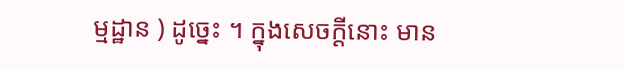ម្មដ្ឋាន ) ដូច្នេះ ។ ក្នុងសេចក្តីនោះ មាន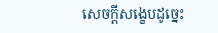សេចក្តីសង្ខេបដូច្នេះ